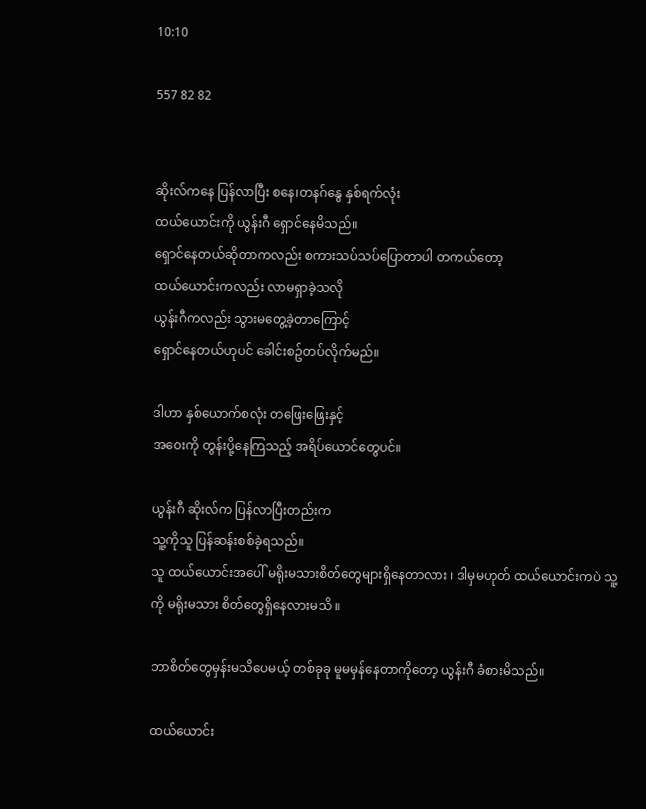10:10

557 82 82


ဆိုးလ်ကနေ ပြန်လာပြီး စနေ၊တနဂ်နွေ နှစ်ရက်လုံး
ထယ်ယောင်းကို ယွန်းဂီ ရှောင်နေမိသည်။
ရှောင်နေတယ်ဆိုတာကလည်း စကားသပ်သပ်ပြောတာပါ တကယ်တော့
ထယ်ယောင်းကလည်း လာမရှာခဲ့သလို
ယွန်းဂီကလည်း သွားမတွေ့ခဲ့တာကြောင့်
ရှောင်နေတယ်ဟုပင် ခေါင်းစဥ်တပ်လိုက်မည်။

ဒါဟာ နှစ်ယောက်စလုံး တဖြေးဖြေးနှင့်
အဝေးကို တွန်းပို့နေကြသည့် အရိပ်ယောင်တွေပင်။

ယွန်းဂီ ဆိုးလ်က ပြန်လာပြီးတည်းက
သူ့ကိုသူ ပြန်ဆန်းစစ်ခဲ့ရသည်။
သူ ထယ်ယောင်းအပေါ် မရိုးမသားစိတ်တွေများရှိနေတာလား ၊ ဒါမှမဟုတ် ထယ်ယောင်းကပဲ သူ့ကို မရိုးမသား စိတ်တွေရှိနေလားမသိ ။

ဘာစိတ်တွေမှန်းမသိပေမယ့် တစ်ခုခု မူမမှန်နေတာကိုတော့ ယွန်းဂီ ခံစားမိသည်။

ထယ်ယောင်း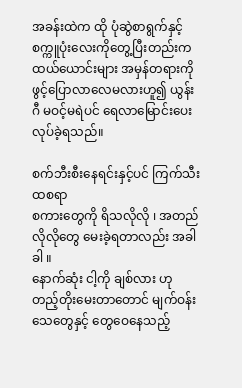အခန်းထဲက ထို ပုံဆွဲစာရွက်နှင့်
စက္ကူပုံးလေးကိုတွေ့ပြီးတည်းက
ထယ်ယောင်းများ အမှန်တရားကို ဖွင့်ပြောလာလေမလားဟူ၍ ယွန်းဂီ မဝင့်မရဲပင် ရေလာမြောင်းပေးလုပ်ခဲ့ရသည်။

စက်ဘီးစီးနေရင်းနှင့်ပင် ကြက်သီးထစရာ
စကားတွေကို ရိသလိုလို ၊ အတည်လိုလိုတွေ မေးခဲ့ရတာလည်း အခါခါ ။
နောက်ဆုံး ငါ့ကို ချစ်လား ဟု တည့်တိုးမေးတာတောင် မျက်ဝန်းသေတွေနှင့် တွေဝေနေသည့်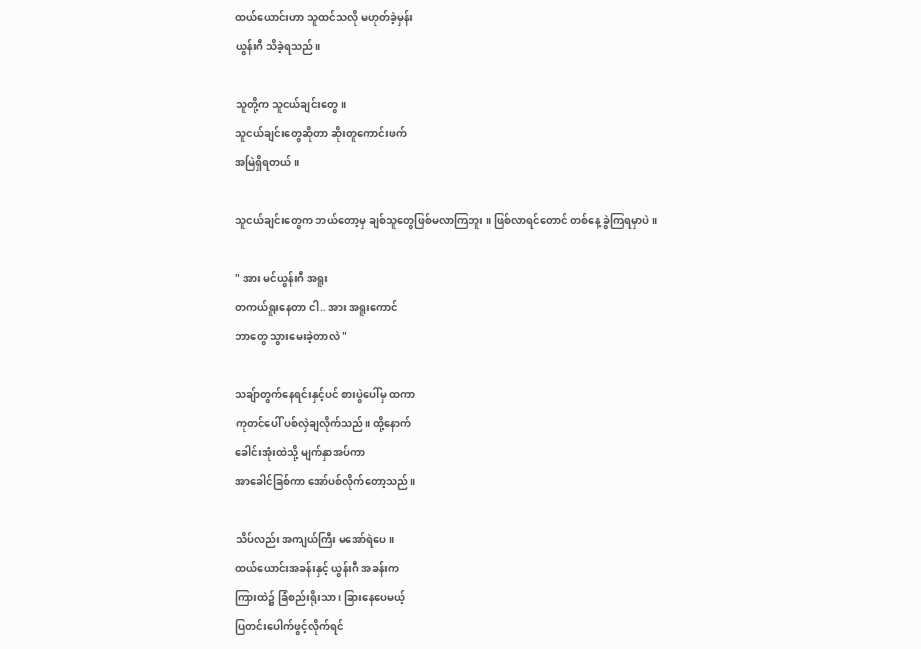ထယ်ယောင်းဟာ သူထင်သလို မဟုတ်ခဲ့မှန်း
ယွန်းဂီ သိခဲ့ရသည်။

သူတို့က သူငယ်ချင်းတွေ။
သူငယ်ချင်းတွေဆိုတာ ဆိုးတူကောင်းဖက်
အမြဲရှိရတယ် ။

သူငယ်ချင်းတွေက ဘယ်တော့မှ ချစ်သူတွေဖြစ်မလာကြဘူး ။ ဖြစ်လာရင်တောင် တစ်နေ့ ခွဲကြရမှာပဲ ။

" အား မင်ယွန်းဂီ အရူး
တကယ်ရူးနေတာ ငါ.. အား အရူးကောင်
ဘာတွေ သွားမေးခဲ့တာလဲ "

သချ်ာတွက်နေရင်းနှင့်ပင် စားပွဲပေါ်မှ ထကာ
ကုတင်ပေါ် ပစ်လှဲချလိုက်သည်။ ထို့နောက်
ခေါင်းအုံးထဲသို့ မျက်နှာအပ်ကာ
အာခေါင်ခြစ်ကာ အော်ပစ်လိုက်တော့သည်။

သိပ်လည်း အကျယ်ကြီး မအော်ရဲပေ။
ထယ်ယောင်းအခန်းနှင့် ယွန်းဂီ အခန်းက
ကြားထဲ၌ ခြံစည်းရိုးသာ ၊ ခြားနေပေမယ့်
ပြတင်းပေါက်ဖွင့်လိုက်ရင်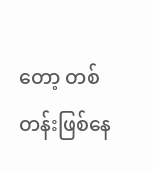တော့ တစ်တန်းဖြစ်နေ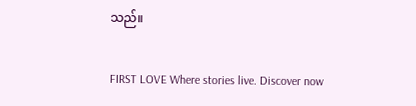သည်။

FIRST LOVE Where stories live. Discover now